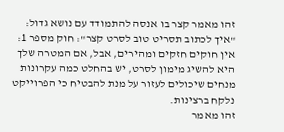זהו מאמר קצר בו אנסה להתמודד עם נושא גדול: "איך לכתוב תסריט טוב לסרט קצר": חוק מספר 1: אין חוקים חזקים ומהירים, אבל, אם המטרה שלך היא להשיג מימון לסרט, יש בהחלט כמה עקרונות מנחים שיכולים לעזור על מנת להבטיח כי הפרוייקט נלקח ברצינות.
זהו מאמר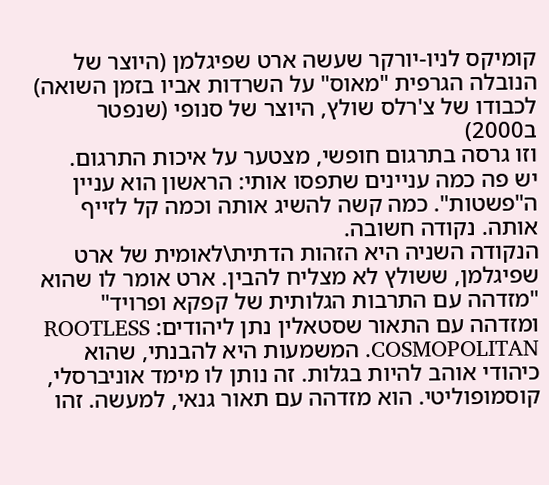קומיקס לניו-יורקר שעשה ארט שפיגלמן (היוצר של הנובלה הגרפית "מאוס" על השרדות אביו בזמן השואה) לכבודו של צ'רלס שולץ, היוצר של סנופי (שנפטר ב2000)
וזו גרסה בתרגום חופשי, מצטער על איכות התרגום.
יש פה כמה עניינים שתפסו אותי: הראשון הוא עניין ה"פשטות". כמה קשה להשיג אותה וכמה קל לזייף אותה. נקודה חשובה.
הנקודה השניה היא הזהות הדתית\לאומית של ארט שפיגלמן, ששולץ לא מצליח להבין. ארט אומר לו שהוא "מזדהה עם התרבות הגלותית של קפקא ופרויד" ומזדהה עם התאור שסטאלין נתן ליהודים: ROOTLESS COSMOPOLITAN. המשמעות היא להבנתי, שהוא כיהודי אוהב להיות בגלות. זה נותן לו מימד אוניברסלי, קוסמופוליטי. הוא מזדהה עם תאור גנאי, למעשה. זהו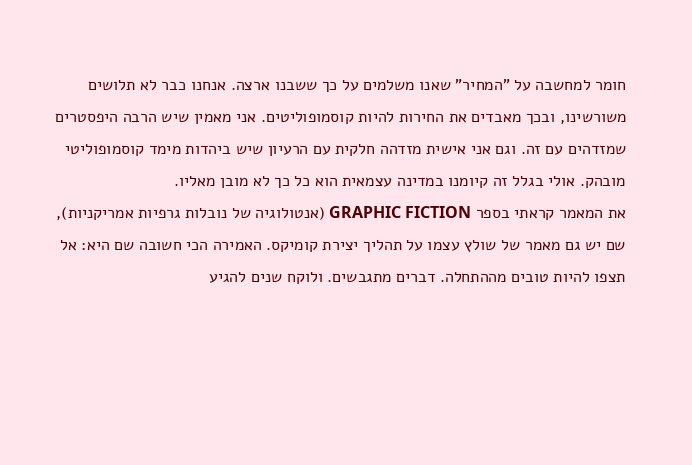חומר למחשבה על "המחיר" שאנו משלמים על כך ששבנו ארצה. אנחנו כבר לא תלושים משורשינו, ובכך מאבדים את החירות להיות קוסמופוליטים. אני מאמין שיש הרבה היפסטרים שמזדהים עם זה. וגם אני אישית מזדהה חלקית עם הרעיון שיש ביהדות מימד קוסמופוליטי מובהק. אולי בגלל זה קיומנו במדינה עצמאית הוא כל כך לא מובן מאליו.
את המאמר קראתי בספר GRAPHIC FICTION (אנטולוגיה של נובלות גרפיות אמריקניות), שם יש גם מאמר של שולץ עצמו על תהליך יצירת קומיקס. האמירה הכי חשובה שם היא: אל תצפו להיות טובים מההתחלה. דברים מתגבשים. ולוקח שנים להגיע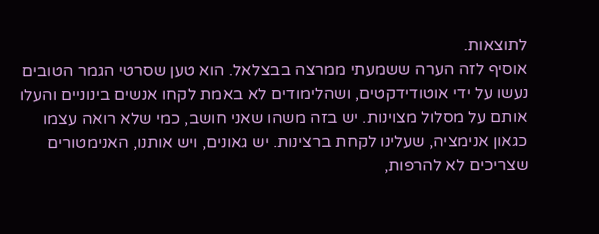לתוצאות.
אוסיף לזה הערה ששמעתי ממרצה בבצלאל. הוא טען שסרטי הגמר הטובים נעשו על ידי אוטודידקטים, ושהלימודים לא באמת לקחו אנשים בינוניים והעלו אותם על מסלול מצוינות. יש בזה משהו שאני חושב, כמי שלא רואה עצמו כגאון אנימציה, שעלינו לקחת ברצינות. יש גאונים, ויש אותנו, האנימטורים שצריכים לא להרפות,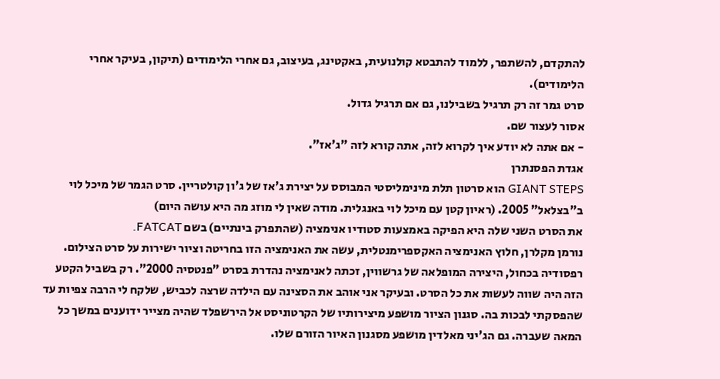להתקדם, להשתפר, ללמוד להתבטא קולנועית, באקטינג, בעיצוב, גם אחרי הלימודים (תיקון, בעיקר אחרי הלימודים).
סרט גמר זה רק תרגיל בשבילנו, גם אם תרגיל גדול.
אסור לעצור שם.
- אם אתה לא יודע איך לקרוא לזה, אתה קורא לזה "ג'אז".
אגדת הפסנתרן
GIANT STEPS הוא סרטון תלת מינימליסטי המבוסס על יצירת ג'אז של ג'ון קולטריין. סרט הגמר של מיכל לוי ב"בצלאל" 2005. (ראיון קטן עם מיכל לוי באנגלית. מודה שאין לי מוזג מה היא עושה היום)
את הסרט השני שלה היא הפיקה באמצעות סטודיו אנימציה (שהתפרק בינתיים) בשם FATCAT.
נורמן מקלרן, חלוץ האנימציה האקספרימנטלית, עשה את האנימציה הזו בחריטה וציור ישירות על סרט הצילום.
רפסודיה בכחול, היצירה המופלאה של גרשווין, זכתה לאנימציה נהדרת בסרט "פנטסיה 2000". רק בשביל הקטע הזה היה שווה לעשות את כל הסרט. ובעיקר אני אוהב את הסצינה עם הילדה שרצה לכביש, שלקח לי הרבה צפיות עד שהפסקתי לבכות בה. סגנון הציור מושפע מיצירותיו של הקרטוניסט אל הירשפלד שהיה מצייר ידוענים במשך כל המאה שעברה. גם הג'יני מאלדין מושפע מסגנון האיור הזורם שלו.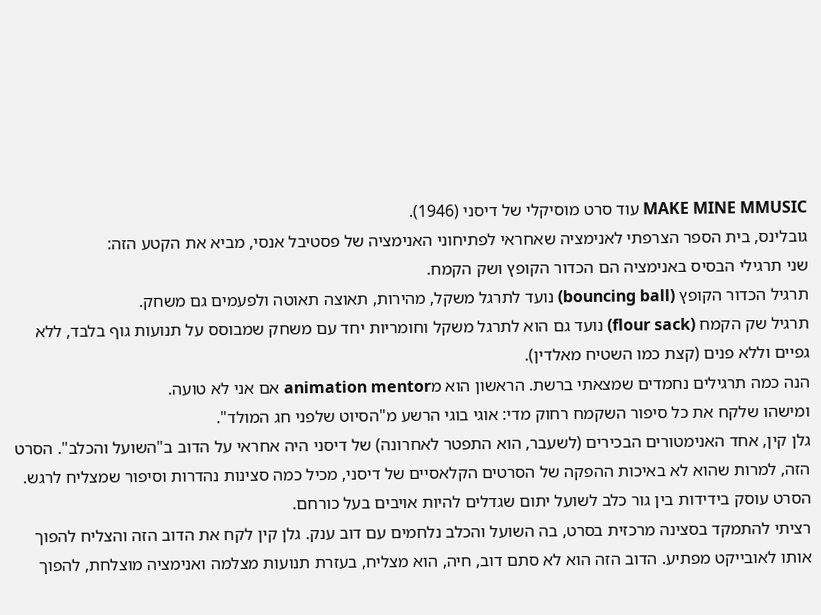MAKE MINE MMUSIC עוד סרט מוסיקלי של דיסני (1946).
גובלינס, בית הספר הצרפתי לאנימציה שאחראי לפתיחוני האנימציה של פסטיבל אנסי, מביא את הקטע הזה:
שני תרגילי הבסיס באנימציה הם הכדור הקופץ ושק הקמח.
תרגיל הכדור הקופץ (bouncing ball) נועד לתרגל משקל, מהירות, תאוצה תאוטה ולפעמים גם משחק.
תרגיל שק הקמח (flour sack) נועד גם הוא לתרגל משקל וחומריות יחד עם משחק שמבוסס על תנועות גוף בלבד, ללא גפיים וללא פנים (קצת כמו השטיח מאלדין).
הנה כמה תרגילים נחמדים שמצאתי ברשת. הראשון הוא מanimation mentor אם אני לא טועה.
ומישהו שלקח את כל סיפור השקמח רחוק מדי: אוגי בוגי הרשע מ"הסיוט שלפני חג המולד".
גלן קין, אחד האנימטורים הבכירים (לשעבר, הוא התפטר לאחרונה) של דיסני היה אחראי על הדוב ב"השועל והכלב". הסרט הזה, למרות שהוא לא באיכות ההפקה של הסרטים הקלאסיים של דיסני, מכיל כמה סצינות נהדרות וסיפור שמצליח לרגש. הסרט עוסק בידידות בין גור כלב לשועל יתום שגדלים להיות אויבים בעל כורחם.
רציתי להתמקד בסצינה מרכזית בסרט, בה השועל והכלב נלחמים עם דוב ענק. גלן קין לקח את הדוב הזה והצליח להפוך אותו לאובייקט מפתיע. הדוב הזה הוא לא סתם דוב, חיה, הוא מצליח, בעזרת תנועות מצלמה ואנימציה מוצלחת, להפוך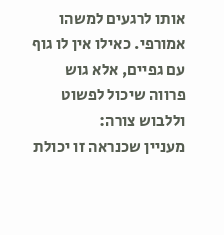אותו לרגעים למשהו אמורפי. כאילו אין לו גוף עם גפיים, אלא גוש פרווה שיכול לפשוט וללבוש צורה:
מעניין שכנראה זו יכולת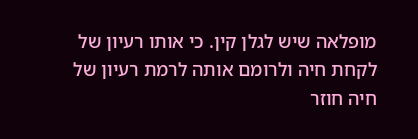מופלאה שיש לגלן קין. כי אותו רעיון של לקחת חיה ולרומם אותה לרמת רעיון של חיה חוזר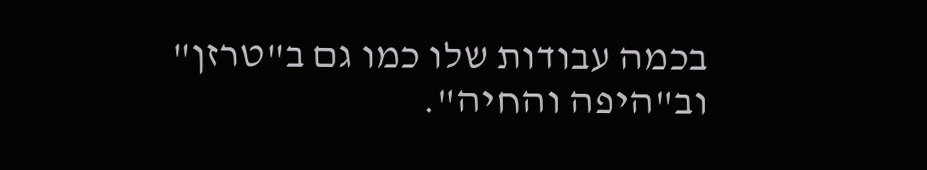בכמה עבודות שלו כמו גם ב"טרזן" וב"היפה והחיה".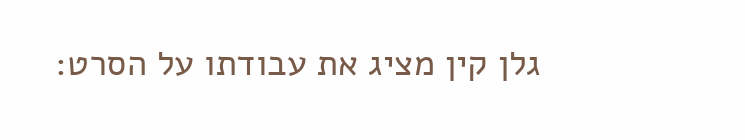גלן קין מציג את עבודתו על הסרט: